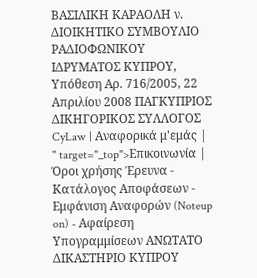ΒΑΣΙΛΙΚΗ ΚΑΡΑΟΛΗ ν. ΔΙΟΙΚΗΤΙΚΟ ΣΥΜΒΟΥΛΙΟ ΡΑΔΙΟΦΩΝΙΚΟΥ ΙΔΡΥΜΑΤΟΣ ΚΥΠΡΟΥ, Υπόθεση Αρ. 716/2005, 22 Απριλίου 2008 ΠΑΓΚΥΠΡΙΟΣ ΔΙΚΗΓΟΡΙΚΟΣ ΣΥΛΛΟΓΟΣ CyLaw | Αναφορικά μ'εμάς | " target="_top">Επικοινωνία | Όροι χρήσης Έρευνα - Κατάλογος Αποφάσεων - Εμφάνιση Αναφορών (Noteup on) - Αφαίρεση Υπογραμμίσεων ΑΝΩΤΑΤΟ ΔΙΚΑΣΤΗΡΙΟ ΚΥΠΡΟΥ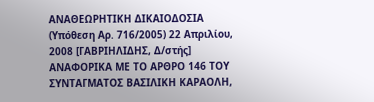ΑΝΑΘΕΩΡΗΤΙΚΗ ΔΙΚΑΙΟΔΟΣΙΑ (Υπόθεση Αρ. 716/2005) 22 Απριλίου, 2008 [ΓΑΒΡΙΗΛΙΔΗΣ, Δ/στής] ΑΝΑΦΟΡΙΚΑ ΜΕ ΤΟ ΑΡΘΡΟ 146 ΤΟΥ ΣΥΝΤΑΓΜΑΤΟΣ ΒΑΣΙΛΙΚΗ ΚΑΡΑΟΛΗ,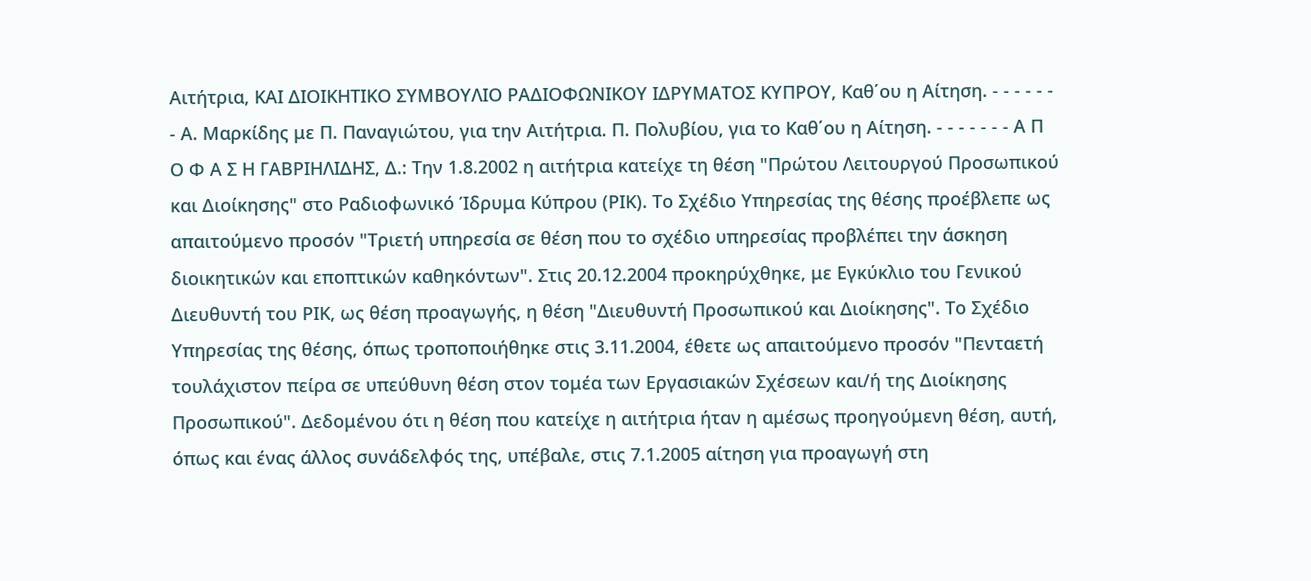Αιτήτρια, ΚΑΙ ΔΙΟΙΚΗΤΙΚΟ ΣΥΜΒΟΥΛΙΟ ΡΑΔΙΟΦΩΝΙΚΟΥ ΙΔΡΥΜΑΤΟΣ ΚΥΠΡΟΥ, Καθ΄ου η Αίτηση. - - - - - - - Α. Μαρκίδης με Π. Παναγιώτου, για την Αιτήτρια. Π. Πολυβίου, για το Καθ΄ου η Αίτηση. - - - - - - - Α Π Ο Φ Α Σ Η ΓΑΒΡΙΗΛΙΔΗΣ, Δ.: Την 1.8.2002 η αιτήτρια κατείχε τη θέση "Πρώτου Λειτουργού Προσωπικού και Διοίκησης" στο Ραδιοφωνικό Ίδρυμα Κύπρου (ΡΙΚ). Το Σχέδιο Υπηρεσίας της θέσης προέβλεπε ως απαιτούμενο προσόν "Τριετή υπηρεσία σε θέση που το σχέδιο υπηρεσίας προβλέπει την άσκηση διοικητικών και εποπτικών καθηκόντων". Στις 20.12.2004 προκηρύχθηκε, με Εγκύκλιο του Γενικού Διευθυντή του ΡΙΚ, ως θέση προαγωγής, η θέση "Διευθυντή Προσωπικού και Διοίκησης". Το Σχέδιο Υπηρεσίας της θέσης, όπως τροποποιήθηκε στις 3.11.2004, έθετε ως απαιτούμενο προσόν "Πενταετή τουλάχιστον πείρα σε υπεύθυνη θέση στον τομέα των Εργασιακών Σχέσεων και/ή της Διοίκησης Προσωπικού". Δεδομένου ότι η θέση που κατείχε η αιτήτρια ήταν η αμέσως προηγούμενη θέση, αυτή, όπως και ένας άλλος συνάδελφός της, υπέβαλε, στις 7.1.2005 αίτηση για προαγωγή στη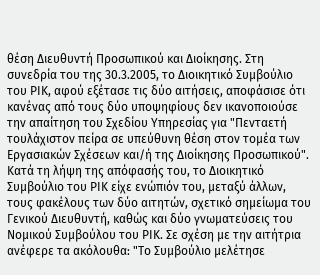θέση Διευθυντή Προσωπικού και Διοίκησης. Στη συνεδρία του της 30.3.2005, το Διοικητικό Συμβούλιο του ΡΙΚ, αφού εξέτασε τις δύο αιτήσεις, αποφάσισε ότι κανένας από τους δύο υποψηφίους δεν ικανοποιούσε την απαίτηση του Σχεδίου Υπηρεσίας για "Πενταετή τουλάχιστον πείρα σε υπεύθυνη θέση στον τομέα των Εργασιακών Σχέσεων και/ή της Διοίκησης Προσωπικού". Κατά τη λήψη της απόφασής του, το Διοικητικό Συμβούλιο του ΡΙΚ είχε ενώπιόν του, μεταξύ άλλων, τους φακέλους των δύο αιτητών, σχετικό σημείωμα του Γενικού Διευθυντή, καθώς και δύο γνωματεύσεις του Νομικού Συμβούλου του ΡΙΚ. Σε σχέση με την αιτήτρια ανέφερε τα ακόλουθα: "Το Συμβούλιο μελέτησε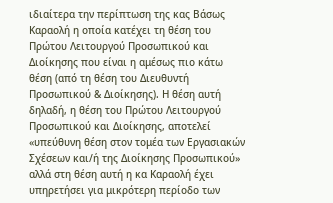ιδιαίτερα την περίπτωση της κας Βάσως Καραολή η οποία κατέχει τη θέση του Πρώτου Λειτουργού Προσωπικού και Διοίκησης που είναι η αμέσως πιο κάτω θέση (από τη θέση του Διευθυντή Προσωπικού & Διοίκησης). Η θέση αυτή δηλαδή, η θέση του Πρώτου Λειτουργού Προσωπικού και Διοίκησης, αποτελεί «υπεύθυνη θέση στον τομέα των Εργασιακών Σχέσεων και/ή της Διοίκησης Προσωπικού» αλλά στη θέση αυτή η κα Καραολή έχει υπηρετήσει για μικρότερη περίοδο των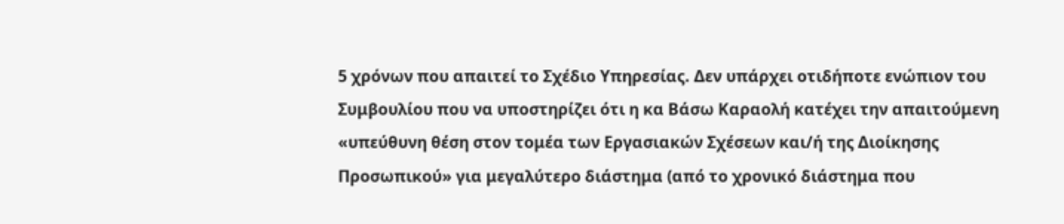5 χρόνων που απαιτεί το Σχέδιο Υπηρεσίας. Δεν υπάρχει οτιδήποτε ενώπιον του Συμβουλίου που να υποστηρίζει ότι η κα Βάσω Καραολή κατέχει την απαιτούμενη «υπεύθυνη θέση στον τομέα των Εργασιακών Σχέσεων και/ή της Διοίκησης Προσωπικού» για μεγαλύτερο διάστημα (από το χρονικό διάστημα που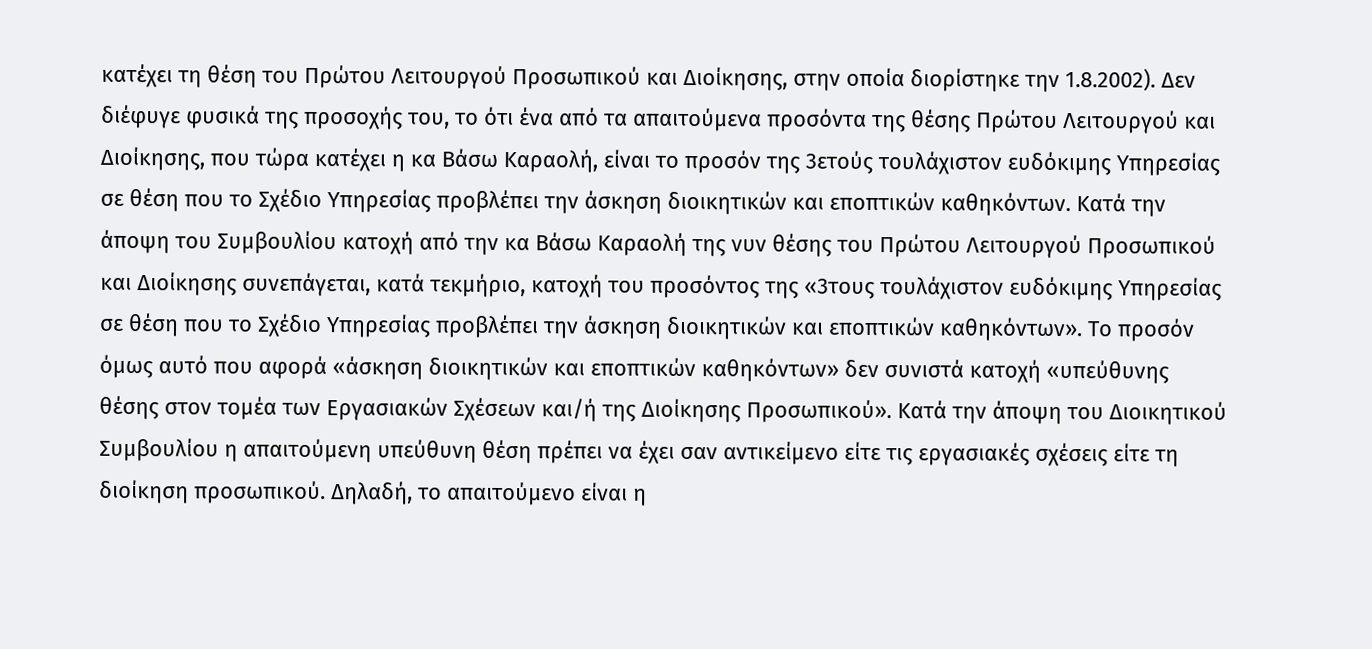κατέχει τη θέση του Πρώτου Λειτουργού Προσωπικού και Διοίκησης, στην οποία διορίστηκε την 1.8.2002). Δεν διέφυγε φυσικά της προσοχής του, το ότι ένα από τα απαιτούμενα προσόντα της θέσης Πρώτου Λειτουργού και Διοίκησης, που τώρα κατέχει η κα Βάσω Καραολή, είναι το προσόν της 3ετούς τουλάχιστον ευδόκιμης Υπηρεσίας σε θέση που το Σχέδιο Υπηρεσίας προβλέπει την άσκηση διοικητικών και εποπτικών καθηκόντων. Κατά την άποψη του Συμβουλίου κατοχή από την κα Βάσω Καραολή της νυν θέσης του Πρώτου Λειτουργού Προσωπικού και Διοίκησης συνεπάγεται, κατά τεκμήριο, κατοχή του προσόντος της «3τους τουλάχιστον ευδόκιμης Υπηρεσίας σε θέση που το Σχέδιο Υπηρεσίας προβλέπει την άσκηση διοικητικών και εποπτικών καθηκόντων». Το προσόν όμως αυτό που αφορά «άσκηση διοικητικών και εποπτικών καθηκόντων» δεν συνιστά κατοχή «υπεύθυνης θέσης στον τομέα των Εργασιακών Σχέσεων και/ή της Διοίκησης Προσωπικού». Κατά την άποψη του Διοικητικού Συμβουλίου η απαιτούμενη υπεύθυνη θέση πρέπει να έχει σαν αντικείμενο είτε τις εργασιακές σχέσεις είτε τη διοίκηση προσωπικού. Δηλαδή, το απαιτούμενο είναι η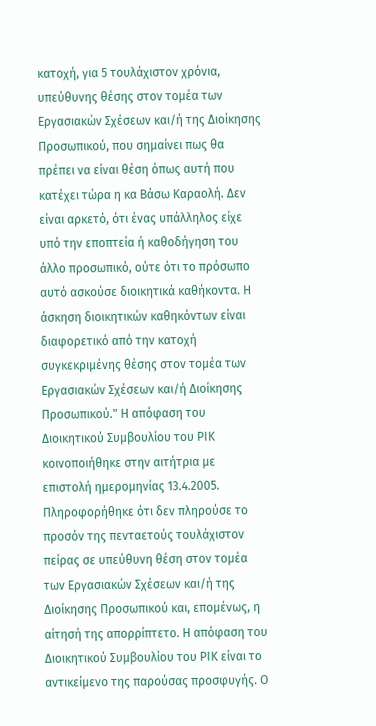κατοχή, για 5 τουλάχιστον χρόνια, υπεύθυνης θέσης στον τομέα των Εργασιακών Σχέσεων και/ή της Διοίκησης Προσωπικού, που σημαίνει πως θα πρέπει να είναι θέση όπως αυτή που κατέχει τώρα η κα Βάσω Καραολή. Δεν είναι αρκετό, ότι ένας υπάλληλος είχε υπό την εποπτεία ή καθοδήγηση του άλλο προσωπικό, ούτε ότι το πρόσωπο αυτό ασκούσε διοικητικά καθήκοντα. Η άσκηση διοικητικών καθηκόντων είναι διαφορετικό από την κατοχή συγκεκριμένης θέσης στον τομέα των Εργασιακών Σχέσεων και/ή Διοίκησης Προσωπικού." Η απόφαση του Διοικητικού Συμβουλίου του ΡΙΚ κοινοποιήθηκε στην αιτήτρια με επιστολή ημερομηνίας 13.4.2005. Πληροφορήθηκε ότι δεν πληρούσε το προσόν της πενταετούς τουλάχιστον πείρας σε υπεύθυνη θέση στον τομέα των Εργασιακών Σχέσεων και/ή της Διοίκησης Προσωπικού και, επομένως, η αίτησή της απορρίπτετο. Η απόφαση του Διοικητικού Συμβουλίου του ΡΙΚ είναι το αντικείμενο της παρούσας προσφυγής. Ο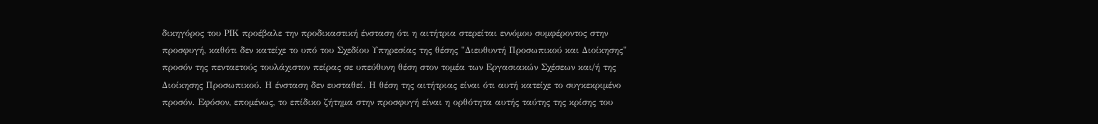δικηγόρος του ΡΙΚ προέβαλε την προδικαστική ένσταση ότι η αιτήτρια στερείται εννόμου συμφέροντος στην προσφυγή, καθότι δεν κατείχε το υπό του Σχεδίου Υπηρεσίας της θέσης "Διευθυντή Προσωπικού και Διοίκησης" προσόν της πενταετούς τουλάχιστον πείρας σε υπεύθυνη θέση στον τομέα των Εργασιακών Σχέσεων και/ή της Διοίκησης Προσωπικού. Η ένσταση δεν ευσταθεί. Η θέση της αιτήτριας είναι ότι αυτή κατείχε το συγκεκριμένο προσόν. Εφόσον, επομένως, το επίδικο ζήτημα στην προσφυγή είναι η ορθότητα αυτής ταύτης της κρίσης του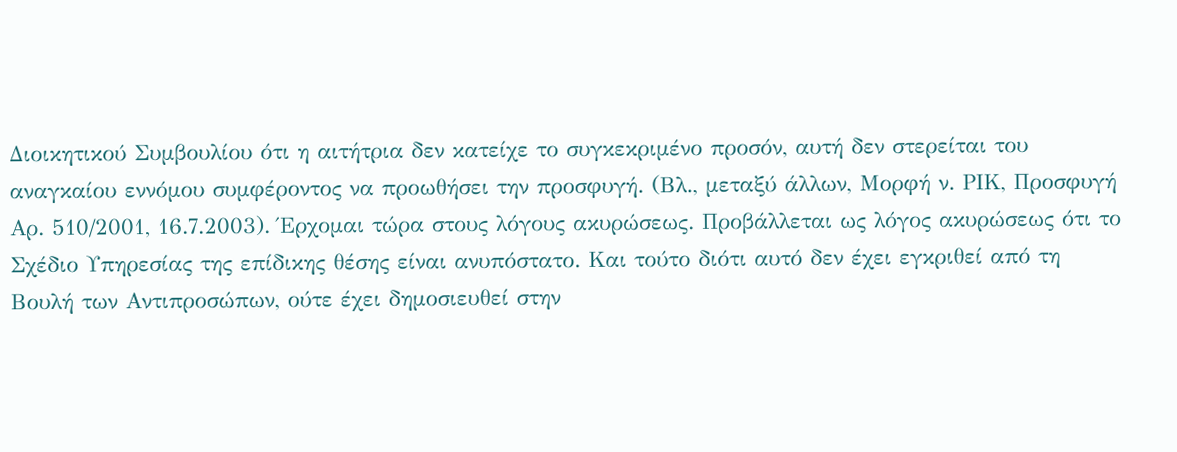Διοικητικού Συμβουλίου ότι η αιτήτρια δεν κατείχε το συγκεκριμένο προσόν, αυτή δεν στερείται του αναγκαίου εννόμου συμφέροντος να προωθήσει την προσφυγή. (Βλ., μεταξύ άλλων, Μορφή ν. ΡΙΚ, Προσφυγή Αρ. 510/2001, 16.7.2003). Έρχομαι τώρα στους λόγους ακυρώσεως. Προβάλλεται ως λόγος ακυρώσεως ότι το Σχέδιο Υπηρεσίας της επίδικης θέσης είναι ανυπόστατο. Και τούτο διότι αυτό δεν έχει εγκριθεί από τη Βουλή των Αντιπροσώπων, ούτε έχει δημοσιευθεί στην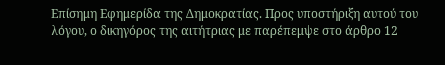Επίσημη Εφημερίδα της Δημοκρατίας. Προς υποστήριξη αυτού του λόγου, ο δικηγόρος της αιτήτριας με παρέπεμψε στο άρθρο 12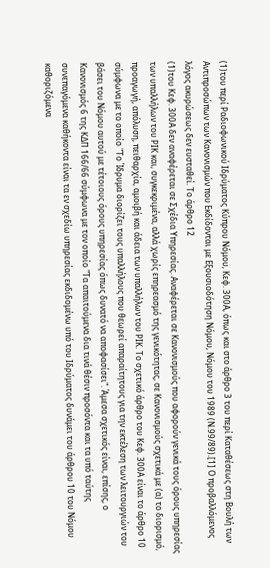(1)του περί Ραδιοφωνικού Ιδρύματος Κύπρου Νόμου, Κεφ. 300Α, όπως και στο άρθρο 3 του περί Καταθέσεως στη Βουλή των Αντιπροσώπων των Κανονισμών που Εκδίδονται με Εξουσιοδότηση Νόμου, Νόμου του 1989 (Ν.99/89).[1] Ο προβαλλόμενος λόγος ακυρώσεως δεν ευσταθεί. Το άρθρο 12
(1)του Κεφ. 300Α δεν αναφέρεται σε Σχέδια Υπηρεσίας. Αναφέρεται σε Κανονισμούς που αφορούν γενικά τους όρους υπηρεσίας των υπαλλήλων του ΡΙΚ και, συγκεκριμένα, αλλά χωρίς επηρεασμό της γενικότητας, σε Κανονισμούς σχετικά με (α) το διορισμό, προαγωγή, απόλυση, πειθαρχία, αμοιβή και άδεια των υπαλλήλων του ΡΙΚ. Το σχετικό άρθρο του Κεφ. 300Α είναι το άρθρο 10 σύμφωνα με το οποίο "Το Ίδρυμα διορίζει τους υπαλλήλους που θεωρεί απαραίτητους για την εκτέλεση των λειτουργιών του βάσει του Νόμου αυτού με τέτοιους όρους υπηρεσίας όπως δυνατό να αποφασίσει". Άμεσα σχετικός είναι, επίσης, ο Κανονισμός 6 της ΚΔΠ 166/66 σύμφωνα με τον οποίο "Τα απαιτούμενα δια τινά θέσιν προσόντα και τα υπό ταύτης συνεπαγόμενα καθήκοντα είναι τα εν σχεδίω υπηρεσίας εκδιδομένω υπό του Ιδρύματος δυνάμει του άρθρου 10 του Νόμου καθοριζόμενα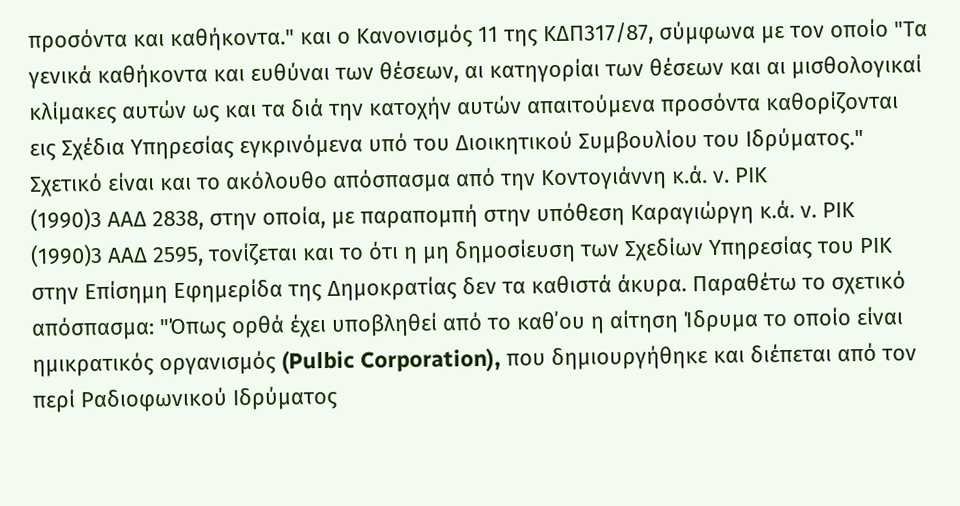προσόντα και καθήκοντα." και ο Κανονισμός 11 της ΚΔΠ317/87, σύμφωνα με τον οποίο "Τα γενικά καθήκοντα και ευθύναι των θέσεων, αι κατηγορίαι των θέσεων και αι μισθολογικαί κλίμακες αυτών ως και τα διά την κατοχήν αυτών απαιτούμενα προσόντα καθορίζονται εις Σχέδια Υπηρεσίας εγκρινόμενα υπό του Διοικητικού Συμβουλίου του Ιδρύματος." Σχετικό είναι και το ακόλουθο απόσπασμα από την Κοντογιάννη κ.ά. ν. ΡΙΚ
(1990)3 ΑΑΔ 2838, στην οποία, με παραπομπή στην υπόθεση Καραγιώργη κ.ά. ν. ΡΙΚ
(1990)3 ΑΑΔ 2595, τονίζεται και το ότι η μη δημοσίευση των Σχεδίων Υπηρεσίας του ΡΙΚ στην Επίσημη Εφημερίδα της Δημοκρατίας δεν τα καθιστά άκυρα. Παραθέτω το σχετικό απόσπασμα: "Όπως ορθά έχει υποβληθεί από το καθ΄ου η αίτηση Ίδρυμα το οποίο είναι ημικρατικός οργανισμός (Pulbic Corporation), που δημιουργήθηκε και διέπεται από τον περί Ραδιοφωνικού Ιδρύματος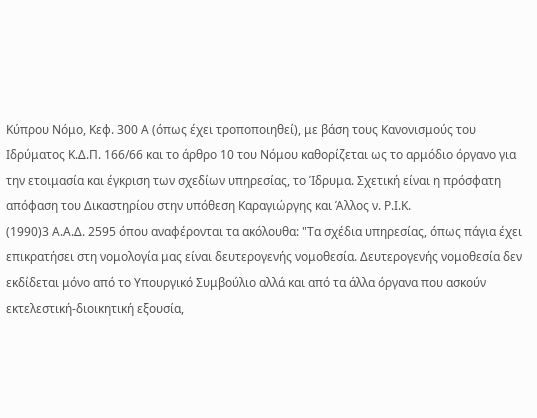Κύπρου Νόμο, Κεφ. 300 Α (όπως έχει τροποποιηθεί), με βάση τους Κανονισμούς του Ιδρύματος Κ.Δ.Π. 166/66 και το άρθρο 10 του Νόμου καθορίζεται ως το αρμόδιο όργανο για την ετοιμασία και έγκριση των σχεδίων υπηρεσίας, το Ίδρυμα. Σχετική είναι η πρόσφατη απόφαση του Δικαστηρίου στην υπόθεση Καραγιώργης και Άλλος ν. Ρ.Ι.Κ.
(1990)3 Α.Α.Δ. 2595 όπου αναφέρονται τα ακόλουθα: "Τα σχέδια υπηρεσίας, όπως πάγια έχει επικρατήσει στη νομολογία μας είναι δευτερογενής νομοθεσία. Δευτερογενής νομοθεσία δεν εκδίδεται μόνο από το Υπουργικό Συμβούλιο αλλά και από τα άλλα όργανα που ασκούν εκτελεστική-διοικητική εξουσία,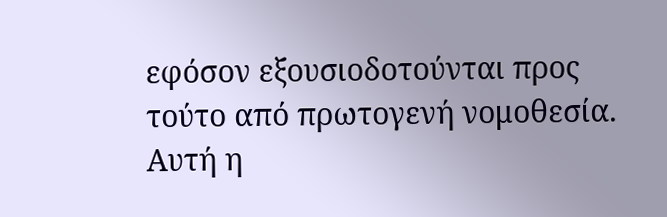εφόσον εξουσιοδοτούνται προς τούτο από πρωτογενή νομοθεσία. Αυτή η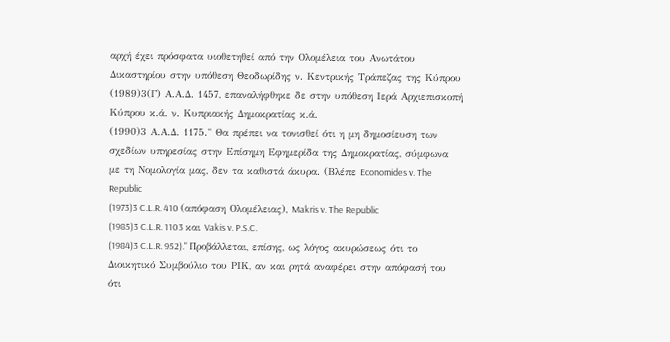αρχή έχει πρόσφατα υιοθετηθεί από την Ολομέλεια του Ανωτάτου Δικαστηρίου στην υπόθεση Θεοδωρίδης ν. Κεντρικής Τράπεζας της Κύπρου
(1989)3(Γ) Α.Α.Δ. 1457, επαναλήφθηκε δε στην υπόθεση Ιερά Αρχιεπισκοπή Κύπρου κ.ά. ν. Κυπριακής Δημοκρατίας κ.ά.
(1990)3 Α.Α.Δ. 1175." Θα πρέπει να τονισθεί ότι η μη δημοσίευση των σχεδίων υπηρεσίας στην Επίσημη Εφημερίδα της Δημοκρατίας, σύμφωνα με τη Νομολογία μας, δεν τα καθιστά άκυρα. (Βλέπε Economides v. The Republic
(1973)3 C.L.R. 410 (απόφαση Ολομέλειας), Makris v. The Republic
(1985)3 C.L.R. 1103 και Vakis v. P.S.C.
(1984)3 C.L.R. 952)." Προβάλλεται, επίσης, ως λόγος ακυρώσεως ότι το Διοικητικό Συμβούλιο του ΡΙΚ, αν και ρητά αναφέρει στην απόφασή του ότι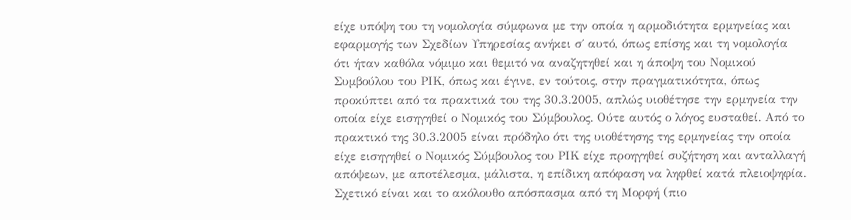είχε υπόψη του τη νομολογία σύμφωνα με την οποία η αρμοδιότητα ερμηνείας και εφαρμογής των Σχεδίων Υπηρεσίας ανήκει σ΄ αυτό, όπως επίσης και τη νομολογία ότι ήταν καθόλα νόμιμο και θεμιτό να αναζητηθεί και η άποψη του Νομικού Συμβούλου του ΡΙΚ, όπως και έγινε, εν τούτοις, στην πραγματικότητα, όπως προκύπτει από τα πρακτικά του της 30.3.2005, απλώς υιοθέτησε την ερμηνεία την οποία είχε εισηγηθεί ο Νομικός του Σύμβουλος. Ούτε αυτός ο λόγος ευσταθεί. Από το πρακτικό της 30.3.2005 είναι πρόδηλο ότι της υιοθέτησης της ερμηνείας την οποία είχε εισηγηθεί ο Νομικός Σύμβουλος του ΡΙΚ είχε προηγηθεί συζήτηση και ανταλλαγή απόψεων, με αποτέλεσμα, μάλιστα, η επίδικη απόφαση να ληφθεί κατά πλειοψηφία. Σχετικό είναι και το ακόλουθο απόσπασμα από τη Μορφή (πιο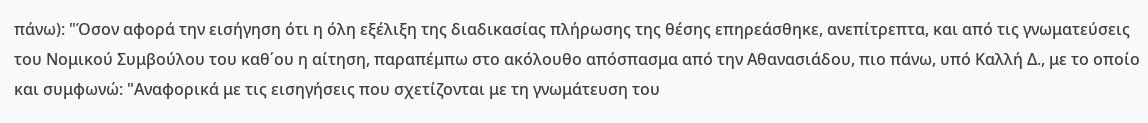πάνω): "Όσον αφορά την εισήγηση ότι η όλη εξέλιξη της διαδικασίας πλήρωσης της θέσης επηρεάσθηκε, ανεπίτρεπτα, και από τις γνωματεύσεις του Νομικού Συμβούλου του καθ΄ου η αίτηση, παραπέμπω στο ακόλουθο απόσπασμα από την Αθανασιάδου, πιο πάνω, υπό Καλλή Δ., με το οποίο και συμφωνώ: "Αναφορικά με τις εισηγήσεις που σχετίζονται με τη γνωμάτευση του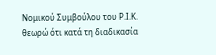Νομικού Συμβούλου του Ρ.Ι.Κ. θεωρώ ότι κατά τη διαδικασία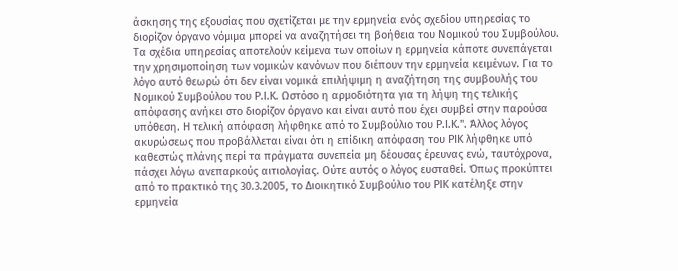άσκησης της εξουσίας που σχετίζεται με την ερμηνεία ενός σχεδίου υπηρεσίας το διορίζον όργανο νόμιμα μπορεί να αναζητήσει τη βοήθεια του Νομικού του Συμβούλου. Τα σχέδια υπηρεσίας αποτελούν κείμενα των οποίων η ερμηνεία κάποτε συνεπάγεται την χρησιμοποίηση των νομικών κανόνων που διέπουν την ερμηνεία κειμένων. Για το λόγο αυτό θεωρώ ότι δεν είναι νομικά επιλήψιμη η αναζήτηση της συμβουλής του Νομικού Συμβούλου του Ρ.Ι.Κ. Ωστόσο η αρμοδιότητα για τη λήψη της τελικής απόφασης ανήκει στο διορίζον όργανο και είναι αυτό που έχει συμβεί στην παρούσα υπόθεση. Η τελική απόφαση λήφθηκε από το Συμβούλιο του Ρ.Ι.Κ.". Άλλος λόγος ακυρώσεως που προβάλλεται είναι ότι η επίδικη απόφαση του ΡΙΚ λήφθηκε υπό καθεστώς πλάνης περί τα πράγματα συνεπεία μη δέουσας έρευνας ενώ, ταυτόχρονα, πάσχει λόγω ανεπαρκούς αιτιολογίας. Ούτε αυτός ο λόγος ευσταθεί. Όπως προκύπτει από το πρακτικό της 30.3.2005, το Διοικητικό Συμβούλιο του ΡΙΚ κατέληξε στην ερμηνεία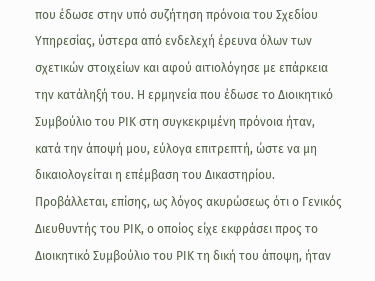που έδωσε στην υπό συζήτηση πρόνοια του Σχεδίου Υπηρεσίας, ύστερα από ενδελεχή έρευνα όλων των σχετικών στοιχείων και αφού αιτιολόγησε με επάρκεια την κατάληξή του. Η ερμηνεία που έδωσε το Διοικητικό Συμβούλιο του ΡΙΚ στη συγκεκριμένη πρόνοια ήταν, κατά την άποψή μου, εύλογα επιτρεπτή, ώστε να μη δικαιολογείται η επέμβαση του Δικαστηρίου. Προβάλλεται, επίσης, ως λόγος ακυρώσεως ότι ο Γενικός Διευθυντής του ΡΙΚ, ο οποίος είχε εκφράσει προς το Διοικητικό Συμβούλιο του ΡΙΚ τη δική του άποψη, ήταν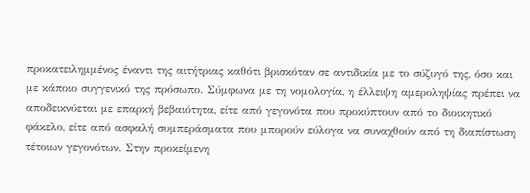προκατειλημμένος έναντι της αιτήτριας καθότι βρισκόταν σε αντιδικία με το σύζυγό της, όσο και με κάποιο συγγενικό της πρόσωπο. Σύμφωνα με τη νομολογία, η έλλειψη αμεροληψίας πρέπει να αποδεικνύεται με επαρκή βεβαιότητα, είτε από γεγονότα που προκύπτουν από το διοικητικό φάκελο, είτε από ασφαλή συμπεράσματα που μπορούν εύλογα να συναχθούν από τη διαπίστωση τέτοιων γεγονότων. Στην προκείμενη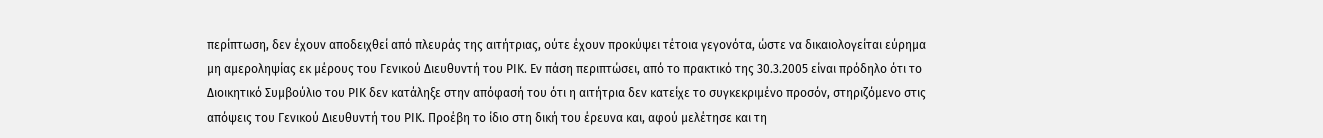περίπτωση, δεν έχουν αποδειχθεί από πλευράς της αιτήτριας, ούτε έχουν προκύψει τέτοια γεγονότα, ώστε να δικαιολογείται εύρημα μη αμεροληψίας εκ μέρους του Γενικού Διευθυντή του ΡΙΚ. Εν πάση περιπτώσει, από το πρακτικό της 30.3.2005 είναι πρόδηλο ότι το Διοικητικό Συμβούλιο του ΡΙΚ δεν κατάληξε στην απόφασή του ότι η αιτήτρια δεν κατείχε το συγκεκριμένο προσόν, στηριζόμενο στις απόψεις του Γενικού Διευθυντή του ΡΙΚ. Προέβη το ίδιο στη δική του έρευνα και, αφού μελέτησε και τη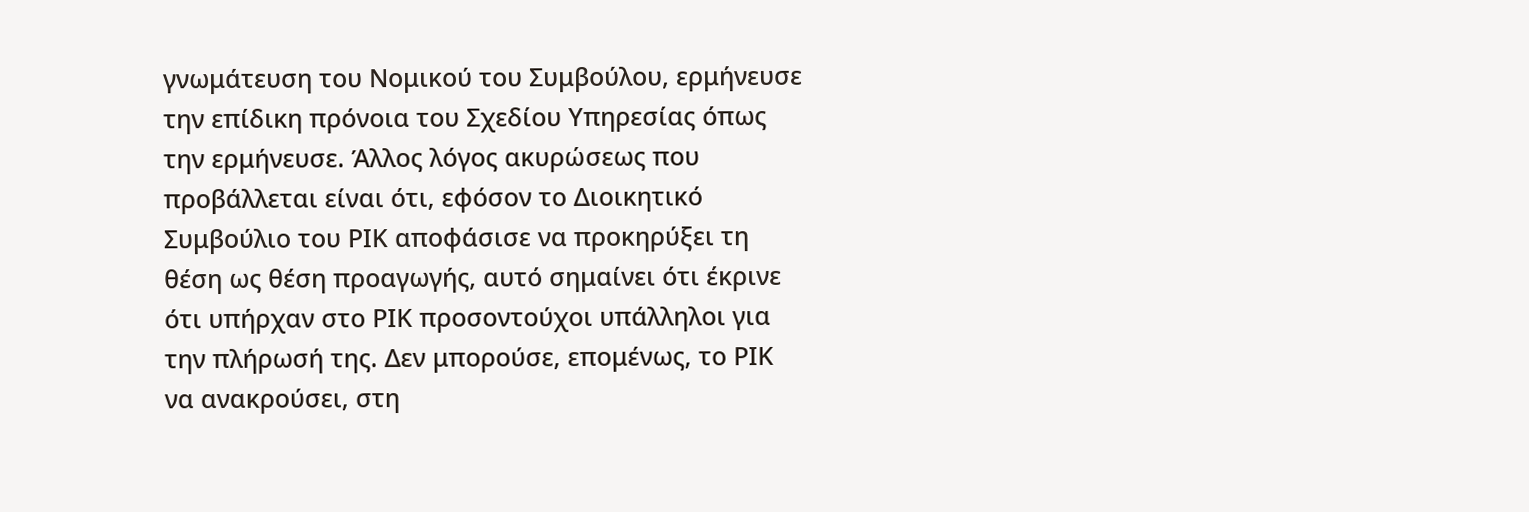γνωμάτευση του Νομικού του Συμβούλου, ερμήνευσε την επίδικη πρόνοια του Σχεδίου Υπηρεσίας όπως την ερμήνευσε. Άλλος λόγος ακυρώσεως που προβάλλεται είναι ότι, εφόσον το Διοικητικό Συμβούλιο του ΡΙΚ αποφάσισε να προκηρύξει τη θέση ως θέση προαγωγής, αυτό σημαίνει ότι έκρινε ότι υπήρχαν στο ΡΙΚ προσοντούχοι υπάλληλοι για την πλήρωσή της. Δεν μπορούσε, επομένως, το ΡΙΚ να ανακρούσει, στη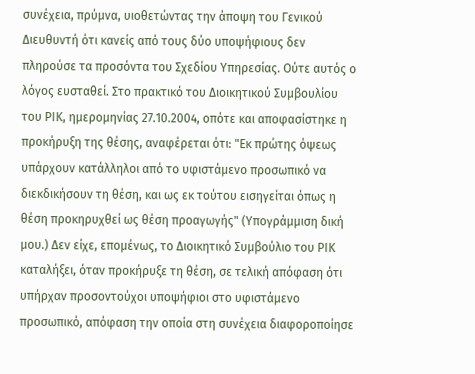συνέχεια, πρύμνα, υιοθετώντας την άποψη του Γενικού Διευθυντή ότι κανείς από τους δύο υποψήφιους δεν πληρούσε τα προσόντα του Σχεδίου Υπηρεσίας. Ούτε αυτός ο λόγος ευσταθεί. Στο πρακτικό του Διοικητικού Συμβουλίου του ΡΙΚ, ημερομηνίας 27.10.2004, οπότε και αποφασίστηκε η προκήρυξη της θέσης, αναφέρεται ότι: "Εκ πρώτης όψεως υπάρχουν κατάλληλοι από το υφιστάμενο προσωπικό να διεκδικήσουν τη θέση, και ως εκ τούτου εισηγείται όπως η θέση προκηρυχθεί ως θέση προαγωγής" (Υπογράμμιση δική μου.) Δεν είχε, επομένως, το Διοικητικό Συμβούλιο του ΡΙΚ καταλήξει, όταν προκήρυξε τη θέση, σε τελική απόφαση ότι υπήρχαν προσοντούχοι υποψήφιοι στο υφιστάμενο προσωπικό, απόφαση την οποία στη συνέχεια διαφοροποίησε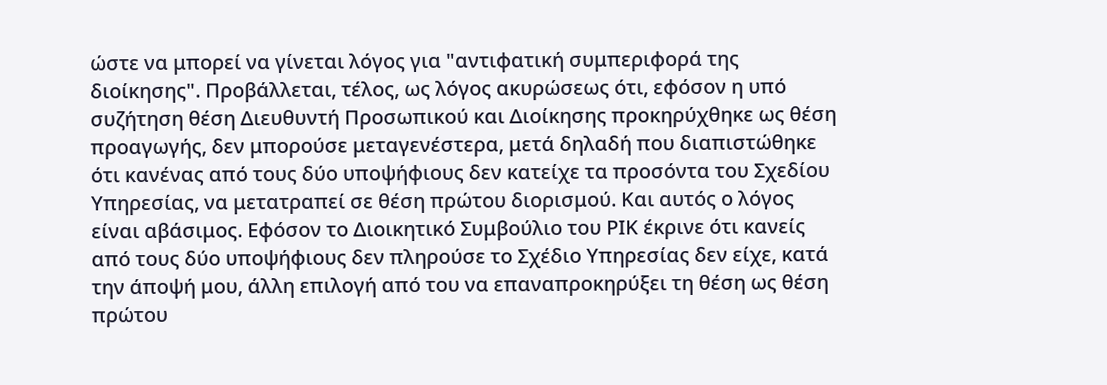ώστε να μπορεί να γίνεται λόγος για "αντιφατική συμπεριφορά της διοίκησης". Προβάλλεται, τέλος, ως λόγος ακυρώσεως ότι, εφόσον η υπό συζήτηση θέση Διευθυντή Προσωπικού και Διοίκησης προκηρύχθηκε ως θέση προαγωγής, δεν μπορούσε μεταγενέστερα, μετά δηλαδή που διαπιστώθηκε ότι κανένας από τους δύο υποψήφιους δεν κατείχε τα προσόντα του Σχεδίου Υπηρεσίας, να μετατραπεί σε θέση πρώτου διορισμού. Και αυτός ο λόγος είναι αβάσιμος. Εφόσον το Διοικητικό Συμβούλιο του ΡΙΚ έκρινε ότι κανείς από τους δύο υποψήφιους δεν πληρούσε το Σχέδιο Υπηρεσίας δεν είχε, κατά την άποψή μου, άλλη επιλογή από του να επαναπροκηρύξει τη θέση ως θέση πρώτου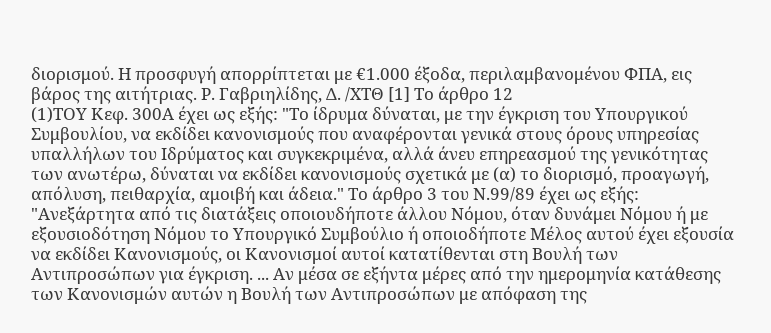διορισμού. Η προσφυγή απορρίπτεται με €1.000 έξοδα, περιλαμβανομένου ΦΠΑ, εις βάρος της αιτήτριας. Ρ. Γαβριηλίδης, Δ. /ΧΤΘ [1] Το άρθρο 12
(1)ΤΟΥ Κεφ. 300Α έχει ως εξής: "Το ίδρυμα δύναται, με την έγκριση του Υπουργικού Συμβουλίου, να εκδίδει κανονισμούς που αναφέρονται γενικά στους όρους υπηρεσίας υπαλλήλων του Ιδρύματος και συγκεκριμένα, αλλά άνευ επηρεασμού της γενικότητας των ανωτέρω, δύναται να εκδίδει κανονισμούς σχετικά με (α) το διορισμό, προαγωγή, απόλυση, πειθαρχία, αμοιβή και άδεια." Το άρθρο 3 του Ν.99/89 έχει ως εξής: "Ανεξάρτητα από τις διατάξεις οποιουδήποτε άλλου Νόμου, όταν δυνάμει Νόμου ή με εξουσιοδότηση Νόμου το Υπουργικό Συμβούλιο ή οποιοδήποτε Μέλος αυτού έχει εξουσία να εκδίδει Κανονισμούς, οι Κανονισμοί αυτοί κατατίθενται στη Βουλή των Αντιπροσώπων για έγκριση. ... Αν μέσα σε εξήντα μέρες από την ημερομηνία κατάθεσης των Κανονισμών αυτών η Βουλή των Αντιπροσώπων με απόφαση της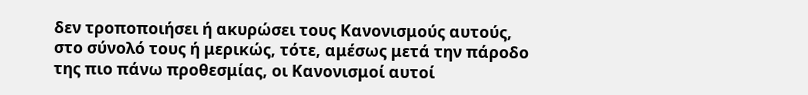δεν τροποποιήσει ή ακυρώσει τους Κανονισμούς αυτούς, στο σύνολό τους ή μερικώς, τότε, αμέσως μετά την πάροδο της πιο πάνω προθεσμίας, οι Κανονισμοί αυτοί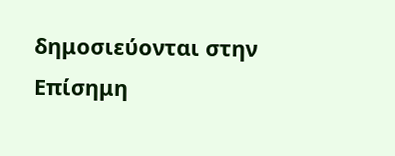δημοσιεύονται στην Επίσημη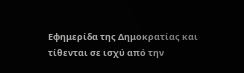Εφημερίδα της Δημοκρατίας και τίθενται σε ισχύ από την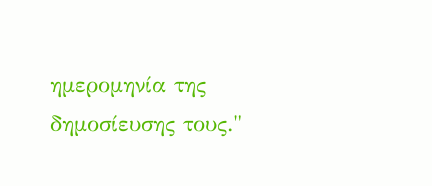ημερομηνία της δημοσίευσης τους."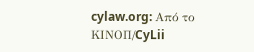cylaw.org: Από το ΚΙΝOΠ/CyLii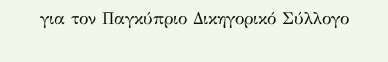για τον Παγκύπριο Δικηγορικό Σύλλογο